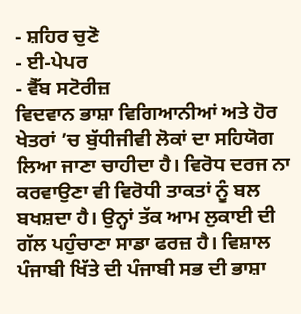- ਸ਼ਹਿਰ ਚੁਣੋ
- ਈ-ਪੇਪਰ
- ਵੈੱਬ ਸਟੋਰੀਜ਼
ਵਿਦਵਾਨ ਭਾਸ਼ਾ ਵਿਗਿਆਨੀਆਂ ਅਤੇ ਹੋਰ ਖੇਤਰਾਂ ’ਚ ਬੁੱਧੀਜੀਵੀ ਲੋਕਾਂ ਦਾ ਸਹਿਯੋਗ ਲਿਆ ਜਾਣਾ ਚਾਹੀਦਾ ਹੈ। ਵਿਰੋਧ ਦਰਜ ਨਾ ਕਰਵਾਉਣਾ ਵੀ ਵਿਰੋਧੀ ਤਾਕਤਾਂ ਨੂੰ ਬਲ ਬਖਸ਼ਦਾ ਹੈ। ਉਨ੍ਹਾਂ ਤੱਕ ਆਮ ਲੁਕਾਈ ਦੀ ਗੱਲ ਪਹੁੰਚਾਣਾ ਸਾਡਾ ਫਰਜ਼ ਹੈ। ਵਿਸ਼ਾਲ ਪੰਜਾਬੀ ਖਿੱਤੇ ਦੀ ਪੰਜਾਬੀ ਸਭ ਦੀ ਭਾਸ਼ਾ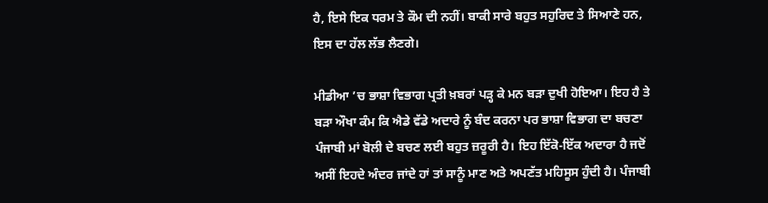ਹੈ, ਇਸੇ ਇਕ ਧਰਮ ਤੇ ਕੌਮ ਦੀ ਨਹੀਂ। ਬਾਕੀ ਸਾਰੇ ਬਹੁਤ ਸਹੁਰਿਦ ਤੇ ਸਿਆਣੇ ਹਨ, ਇਸ ਦਾ ਹੱਲ ਲੱਭ ਲੈਣਗੇ।

ਮੀਡੀਆ ’ਚ ਭਾਸ਼ਾ ਵਿਭਾਗ ਪ੍ਰਤੀ ਖ਼ਬਰਾਂ ਪੜ੍ਹ ਕੇ ਮਨ ਬੜਾ ਦੁਖੀ ਹੋਇਆ। ਇਹ ਹੈ ਤੇ ਬੜਾ ਔਖਾ ਕੰਮ ਕਿ ਐਡੇ ਵੱਡੇ ਅਦਾਰੇ ਨੂੰ ਬੰਦ ਕਰਨਾ ਪਰ ਭਾਸ਼ਾ ਵਿਭਾਗ ਦਾ ਬਚਣਾ ਪੰਜਾਬੀ ਮਾਂ ਬੋਲੀ ਦੇ ਬਚਣ ਲਈ ਬਹੁਤ ਜ਼ਰੂਰੀ ਹੈ। ਇਹ ਇੱਕੋ-ਇੱਕ ਅਦਾਰਾ ਹੈ ਜਦੋਂ ਅਸੀਂ ਇਹਦੇ ਅੰਦਰ ਜਾਂਦੇ ਹਾਂ ਤਾਂ ਸਾਨੂੰ ਮਾਣ ਅਤੇ ਅਪਣੱਤ ਮਹਿਸੂਸ ਹੁੰਦੀ ਹੈ। ਪੰਜਾਬੀ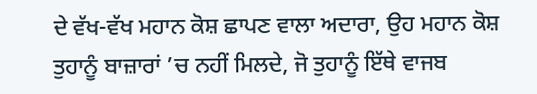ਦੇ ਵੱਖ-ਵੱਖ ਮਹਾਨ ਕੋਸ਼ ਛਾਪਣ ਵਾਲਾ ਅਦਾਰਾ, ਉਹ ਮਹਾਨ ਕੋਸ਼ ਤੁਹਾਨੂੰ ਬਾਜ਼ਾਰਾਂ ’ਚ ਨਹੀਂ ਮਿਲਦੇ, ਜੋ ਤੁਹਾਨੂੰ ਇੱਥੇ ਵਾਜਬ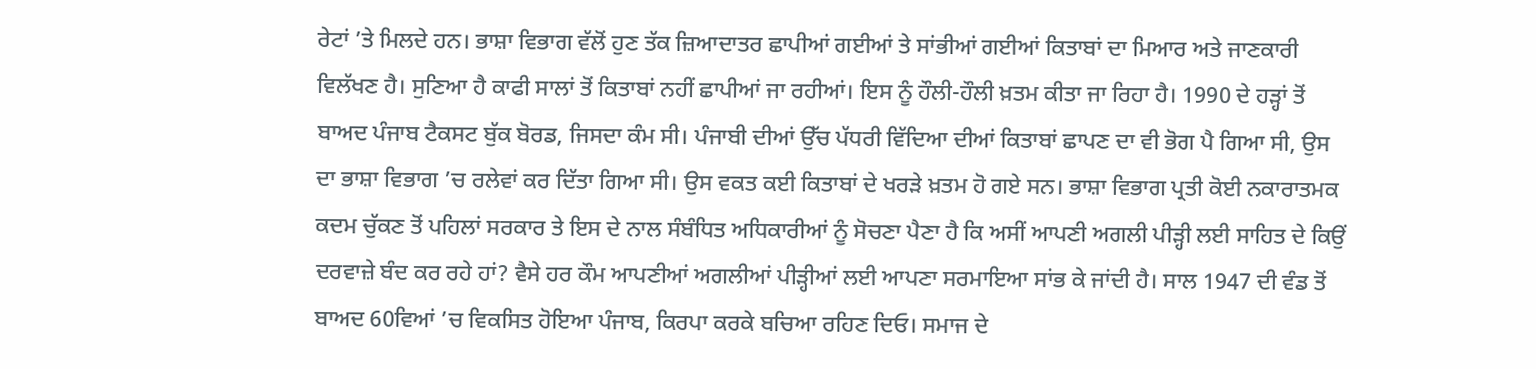ਰੇਟਾਂ ’ਤੇ ਮਿਲਦੇ ਹਨ। ਭਾਸ਼ਾ ਵਿਭਾਗ ਵੱਲੋਂ ਹੁਣ ਤੱਕ ਜ਼ਿਆਦਾਤਰ ਛਾਪੀਆਂ ਗਈਆਂ ਤੇ ਸਾਂਭੀਆਂ ਗਈਆਂ ਕਿਤਾਬਾਂ ਦਾ ਮਿਆਰ ਅਤੇ ਜਾਣਕਾਰੀ ਵਿਲੱਖਣ ਹੈ। ਸੁਣਿਆ ਹੈ ਕਾਫੀ ਸਾਲਾਂ ਤੋਂ ਕਿਤਾਬਾਂ ਨਹੀਂ ਛਾਪੀਆਂ ਜਾ ਰਹੀਆਂ। ਇਸ ਨੂੰ ਹੌਲੀ-ਹੌਲੀ ਖ਼ਤਮ ਕੀਤਾ ਜਾ ਰਿਹਾ ਹੈ। 1990 ਦੇ ਹੜ੍ਹਾਂ ਤੋਂ ਬਾਅਦ ਪੰਜਾਬ ਟੈਕਸਟ ਬੁੱਕ ਬੋਰਡ, ਜਿਸਦਾ ਕੰਮ ਸੀ। ਪੰਜਾਬੀ ਦੀਆਂ ਉੱਚ ਪੱਧਰੀ ਵਿੱਦਿਆ ਦੀਆਂ ਕਿਤਾਬਾਂ ਛਾਪਣ ਦਾ ਵੀ ਭੋਗ ਪੈ ਗਿਆ ਸੀ, ਉਸ ਦਾ ਭਾਸ਼ਾ ਵਿਭਾਗ ’ਚ ਰਲੇਵਾਂ ਕਰ ਦਿੱਤਾ ਗਿਆ ਸੀ। ਉਸ ਵਕਤ ਕਈ ਕਿਤਾਬਾਂ ਦੇ ਖਰੜੇ ਖ਼ਤਮ ਹੋ ਗਏ ਸਨ। ਭਾਸ਼ਾ ਵਿਭਾਗ ਪ੍ਰਤੀ ਕੋਈ ਨਕਾਰਾਤਮਕ ਕਦਮ ਚੁੱਕਣ ਤੋਂ ਪਹਿਲਾਂ ਸਰਕਾਰ ਤੇ ਇਸ ਦੇ ਨਾਲ ਸੰਬੰਧਿਤ ਅਧਿਕਾਰੀਆਂ ਨੂੰ ਸੋਚਣਾ ਪੈਣਾ ਹੈ ਕਿ ਅਸੀਂ ਆਪਣੀ ਅਗਲੀ ਪੀੜ੍ਹੀ ਲਈ ਸਾਹਿਤ ਦੇ ਕਿਉਂ ਦਰਵਾਜ਼ੇ ਬੰਦ ਕਰ ਰਹੇ ਹਾਂ? ਵੈਸੇ ਹਰ ਕੌਮ ਆਪਣੀਆਂ ਅਗਲੀਆਂ ਪੀੜ੍ਹੀਆਂ ਲਈ ਆਪਣਾ ਸਰਮਾਇਆ ਸਾਂਭ ਕੇ ਜਾਂਦੀ ਹੈ। ਸਾਲ 1947 ਦੀ ਵੰਡ ਤੋਂ ਬਾਅਦ 60ਵਿਆਂ ’ਚ ਵਿਕਸਿਤ ਹੋਇਆ ਪੰਜਾਬ, ਕਿਰਪਾ ਕਰਕੇ ਬਚਿਆ ਰਹਿਣ ਦਿਓ। ਸਮਾਜ ਦੇ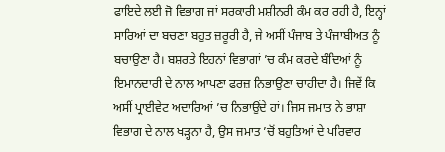ਫਾਇਦੇ ਲਈ ਜੋ ਵਿਭਾਗ ਜਾਂ ਸਰਕਾਰੀ ਮਸ਼ੀਨਰੀ ਕੰਮ ਕਰ ਰਹੀ ਹੈ, ਇਨ੍ਹਾਂ ਸਾਰਿਆਂ ਦਾ ਬਚਣਾ ਬਹੁਤ ਜ਼ਰੂਰੀ ਹੈ, ਜੇ ਅਸੀਂ ਪੰਜਾਬ ਤੇ ਪੰਜਾਬੀਅਤ ਨੂੰ ਬਚਾਉਣਾ ਹੈ। ਬਸ਼ਰਤੇ ਇਹਨਾਂ ਵਿਭਾਗਾਂ ’ਚ ਕੰਮ ਕਰਦੇ ਬੰਦਿਆਂ ਨੂੰ ਇਮਾਨਦਾਰੀ ਦੇ ਨਾਲ ਆਪਣਾ ਫਰਜ਼ ਨਿਭਾਉਣਾ ਚਾਹੀਦਾ ਹੈ। ਜਿਵੇਂ ਕਿ ਅਸੀਂ ਪ੍ਰਾਈਵੇਟ ਅਦਾਰਿਆਂ ’ਚ ਨਿਭਾਉਂਦੇ ਹਾਂ। ਜਿਸ ਜਮਾਤ ਨੇ ਭਾਸ਼ਾ ਵਿਭਾਗ ਦੇ ਨਾਲ ਖੜ੍ਹਨਾ ਹੈ, ਉਸ ਜਮਾਤ ’ਚੋਂ ਬਹੁਤਿਆਂ ਦੇ ਪਰਿਵਾਰ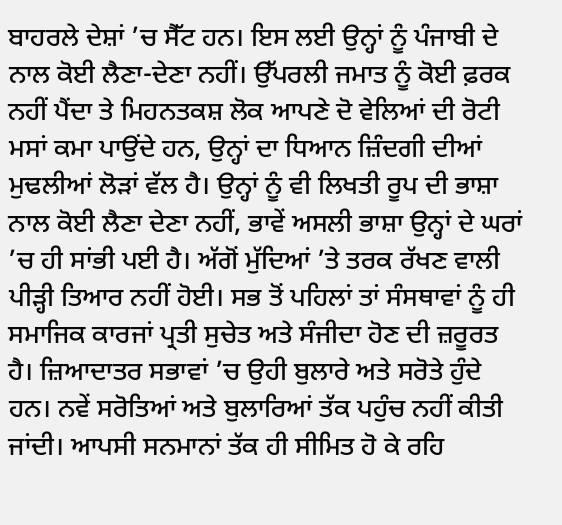ਬਾਹਰਲੇ ਦੇਸ਼ਾਂ ’ਚ ਸੈੱਟ ਹਨ। ਇਸ ਲਈ ਉਨ੍ਹਾਂ ਨੂੰ ਪੰਜਾਬੀ ਦੇ ਨਾਲ ਕੋਈ ਲੈਣਾ-ਦੇਣਾ ਨਹੀਂ। ਉੱਪਰਲੀ ਜਮਾਤ ਨੂੰ ਕੋਈ ਫ਼ਰਕ ਨਹੀਂ ਪੈਂਦਾ ਤੇ ਮਿਹਨਤਕਸ਼ ਲੋਕ ਆਪਣੇ ਦੋ ਵੇਲਿਆਂ ਦੀ ਰੋਟੀ ਮਸਾਂ ਕਮਾ ਪਾਉਂਦੇ ਹਨ, ਉਨ੍ਹਾਂ ਦਾ ਧਿਆਨ ਜ਼ਿੰਦਗੀ ਦੀਆਂ ਮੁਢਲੀਆਂ ਲੋੜਾਂ ਵੱਲ ਹੈ। ਉਨ੍ਹਾਂ ਨੂੰ ਵੀ ਲਿਖਤੀ ਰੂਪ ਦੀ ਭਾਸ਼ਾ ਨਾਲ ਕੋਈ ਲੈਣਾ ਦੇਣਾ ਨਹੀਂ, ਭਾਵੇਂ ਅਸਲੀ ਭਾਸ਼ਾ ਉਨ੍ਹਾਂ ਦੇ ਘਰਾਂ ’ਚ ਹੀ ਸਾਂਭੀ ਪਈ ਹੈ। ਅੱਗੋਂ ਮੁੱਦਿਆਂ ’ਤੇ ਤਰਕ ਰੱਖਣ ਵਾਲੀ ਪੀੜ੍ਹੀ ਤਿਆਰ ਨਹੀਂ ਹੋਈ। ਸਭ ਤੋਂ ਪਹਿਲਾਂ ਤਾਂ ਸੰਸਥਾਵਾਂ ਨੂੰ ਹੀ ਸਮਾਜਿਕ ਕਾਰਜਾਂ ਪ੍ਰਤੀ ਸੁਚੇਤ ਅਤੇ ਸੰਜੀਦਾ ਹੋਣ ਦੀ ਜ਼ਰੂਰਤ ਹੈ। ਜ਼ਿਆਦਾਤਰ ਸਭਾਵਾਂ ’ਚ ਉਹੀ ਬੁਲਾਰੇ ਅਤੇ ਸਰੋਤੇ ਹੁੰਦੇ ਹਨ। ਨਵੇਂ ਸਰੋਤਿਆਂ ਅਤੇ ਬੁਲਾਰਿਆਂ ਤੱਕ ਪਹੁੰਚ ਨਹੀਂ ਕੀਤੀ ਜਾਂਦੀ। ਆਪਸੀ ਸਨਮਾਨਾਂ ਤੱਕ ਹੀ ਸੀਮਿਤ ਹੋ ਕੇ ਰਹਿ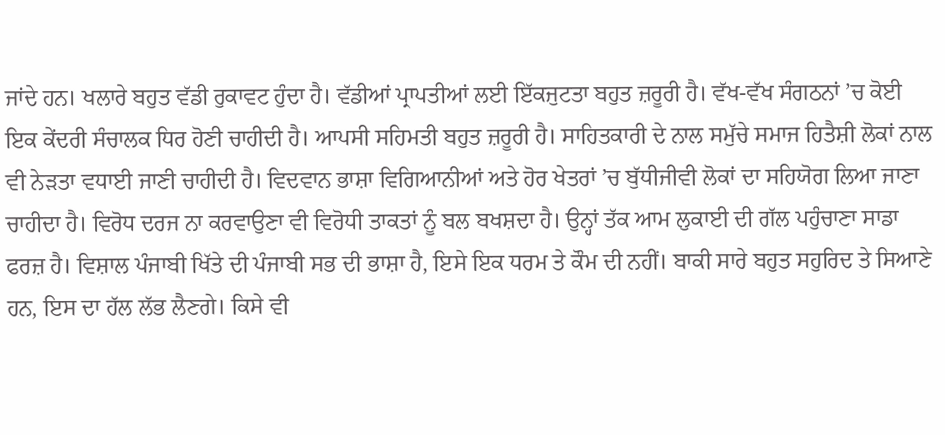ਜਾਂਦੇ ਹਨ। ਖਲਾਰੇ ਬਹੁਤ ਵੱਡੀ ਰੁਕਾਵਟ ਹੁੰਦਾ ਹੈ। ਵੱਡੀਆਂ ਪ੍ਰਾਪਤੀਆਂ ਲਈ ਇੱਕਜੁਟਤਾ ਬਹੁਤ ਜ਼ਰੂਰੀ ਹੈ। ਵੱਖ-ਵੱਖ ਸੰਗਠਨਾਂ ’ਚ ਕੋਈ ਇਕ ਕੇਂਦਰੀ ਸੰਚਾਲਕ ਧਿਰ ਹੋਣੀ ਚਾਹੀਦੀ ਹੈ। ਆਪਸੀ ਸਹਿਮਤੀ ਬਹੁਤ ਜ਼ਰੂਰੀ ਹੈ। ਸਾਹਿਤਕਾਰੀ ਦੇ ਨਾਲ ਸਮੁੱਚੇ ਸਮਾਜ ਹਿਤੈਸ਼ੀ ਲੋਕਾਂ ਨਾਲ ਵੀ ਨੇੜਤਾ ਵਧਾਈ ਜਾਣੀ ਚਾਹੀਦੀ ਹੈ। ਵਿਦਵਾਨ ਭਾਸ਼ਾ ਵਿਗਿਆਨੀਆਂ ਅਤੇ ਹੋਰ ਖੇਤਰਾਂ ’ਚ ਬੁੱਧੀਜੀਵੀ ਲੋਕਾਂ ਦਾ ਸਹਿਯੋਗ ਲਿਆ ਜਾਣਾ ਚਾਹੀਦਾ ਹੈ। ਵਿਰੋਧ ਦਰਜ ਨਾ ਕਰਵਾਉਣਾ ਵੀ ਵਿਰੋਧੀ ਤਾਕਤਾਂ ਨੂੰ ਬਲ ਬਖਸ਼ਦਾ ਹੈ। ਉਨ੍ਹਾਂ ਤੱਕ ਆਮ ਲੁਕਾਈ ਦੀ ਗੱਲ ਪਹੁੰਚਾਣਾ ਸਾਡਾ ਫਰਜ਼ ਹੈ। ਵਿਸ਼ਾਲ ਪੰਜਾਬੀ ਖਿੱਤੇ ਦੀ ਪੰਜਾਬੀ ਸਭ ਦੀ ਭਾਸ਼ਾ ਹੈ, ਇਸੇ ਇਕ ਧਰਮ ਤੇ ਕੌਮ ਦੀ ਨਹੀਂ। ਬਾਕੀ ਸਾਰੇ ਬਹੁਤ ਸਹੁਰਿਦ ਤੇ ਸਿਆਣੇ ਹਨ, ਇਸ ਦਾ ਹੱਲ ਲੱਭ ਲੈਣਗੇ। ਕਿਸੇ ਵੀ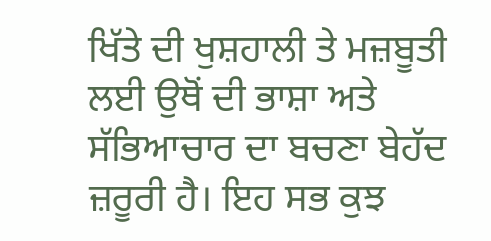ਖਿੱਤੇ ਦੀ ਖੁਸ਼ਹਾਲੀ ਤੇ ਮਜ਼ਬੂਤੀ ਲਈ ਉਥੋਂ ਦੀ ਭਾਸ਼ਾ ਅਤੇ ਸੱਭਿਆਚਾਰ ਦਾ ਬਚਣਾ ਬੇਹੱਦ ਜ਼ਰੂਰੀ ਹੈ। ਇਹ ਸਭ ਕੁਝ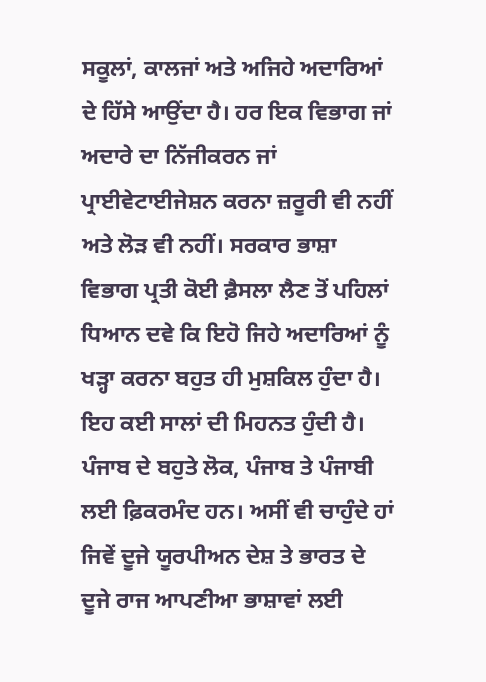ਸਕੂਲਾਂ, ਕਾਲਜਾਂ ਅਤੇ ਅਜਿਹੇ ਅਦਾਰਿਆਂ ਦੇ ਹਿੱਸੇ ਆਉਂਦਾ ਹੈ। ਹਰ ਇਕ ਵਿਭਾਗ ਜਾਂ ਅਦਾਰੇ ਦਾ ਨਿੱਜੀਕਰਨ ਜਾਂ ਪ੍ਰਾਈਵੇਟਾਈਜੇਸ਼ਨ ਕਰਨਾ ਜ਼ਰੂਰੀ ਵੀ ਨਹੀਂ ਅਤੇ ਲੋੜ ਵੀ ਨਹੀਂ। ਸਰਕਾਰ ਭਾਸ਼ਾ ਵਿਭਾਗ ਪ੍ਰਤੀ ਕੋਈ ਫ਼ੈਸਲਾ ਲੈਣ ਤੋਂ ਪਹਿਲਾਂ ਧਿਆਨ ਦਵੇ ਕਿ ਇਹੋ ਜਿਹੇ ਅਦਾਰਿਆਂ ਨੂੰ ਖੜ੍ਹਾ ਕਰਨਾ ਬਹੁਤ ਹੀ ਮੁਸ਼ਕਿਲ ਹੁੰਦਾ ਹੈ। ਇਹ ਕਈ ਸਾਲਾਂ ਦੀ ਮਿਹਨਤ ਹੁੰਦੀ ਹੈ। ਪੰਜਾਬ ਦੇ ਬਹੁਤੇ ਲੋਕ, ਪੰਜਾਬ ਤੇ ਪੰਜਾਬੀ ਲਈ ਫ਼ਿਕਰਮੰਦ ਹਨ। ਅਸੀਂ ਵੀ ਚਾਹੁੰਦੇ ਹਾਂ ਜਿਵੇਂ ਦੂਜੇ ਯੂਰਪੀਅਨ ਦੇਸ਼ ਤੇ ਭਾਰਤ ਦੇ ਦੂਜੇ ਰਾਜ ਆਪਣੀਆ ਭਾਸ਼ਾਵਾਂ ਲਈ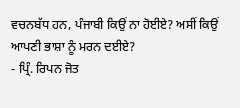ਵਚਨਬੱਧ ਹਨ, ਪੰਜਾਬੀ ਕਿਉਂ ਨਾ ਹੋਈਏ? ਅਸੀਂ ਕਿਉਂ ਆਪਣੀ ਭਾਸ਼ਾ ਨੂੰ ਮਰਨ ਦਈਏ?
- ਪ੍ਰਿੰ. ਰਿਪਨ ਜੋਤ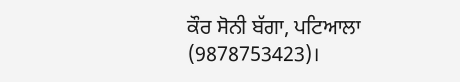ਕੌਰ ਸੋਨੀ ਬੱਗਾ, ਪਟਿਆਲਾ (9878753423)।